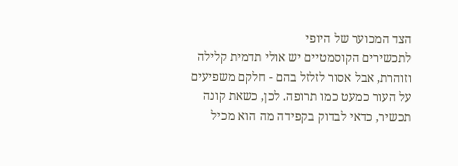הצד המכוער של היופי
לתכשירים הקוסמטיים יש אולי תדמית קלילה וזוהרת, אבל אסור לזלזל בהם - חלקם משפיעים על העור כמעט כמו תרופה. לכן, כשאת קונה תכשיר, כדאי לבדוק בקפידה מה הוא מכיל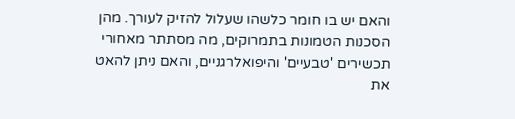והאם יש בו חומר כלשהו שעלול להזיק לעורך. מהן הסכנות הטמונות בתמרוקים, מה מסתתר מאחורי תכשירים 'טבעיים' והיפואלרגניים, והאם ניתן להאט את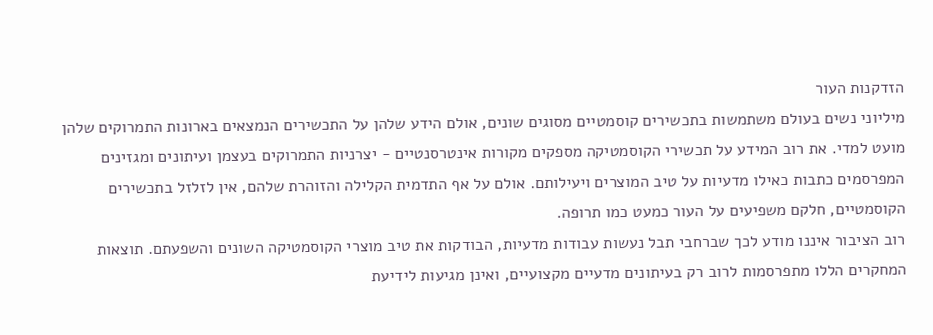הזדקנות העור
מיליוני נשים בעולם משתמשות בתכשירים קוסמטיים מסוגים שונים, אולם הידע שלהן על התכשירים הנמצאים בארונות התמרוקים שלהן מועט למדי. את רוב המידע על תכשירי הקוסמטיקה מספקים מקורות אינטרסנטיים - יצרניות התמרוקים בעצמן ועיתונים ומגזינים המפרסמים כתבות כאילו מדעיות על טיב המוצרים ויעילותם. אולם על אף התדמית הקלילה והזוהרת שלהם, אין לזלזל בתכשירים הקוסמטיים, חלקם משפיעים על העור כמעט כמו תרופה.
רוב הציבור איננו מודע לכך שברחבי תבל נעשות עבודות מדעיות, הבודקות את טיב מוצרי הקוסמטיקה השונים והשפעתם. תוצאות המחקרים הללו מתפרסמות לרוב רק בעיתונים מדעיים מקצועיים, ואינן מגיעות לידיעת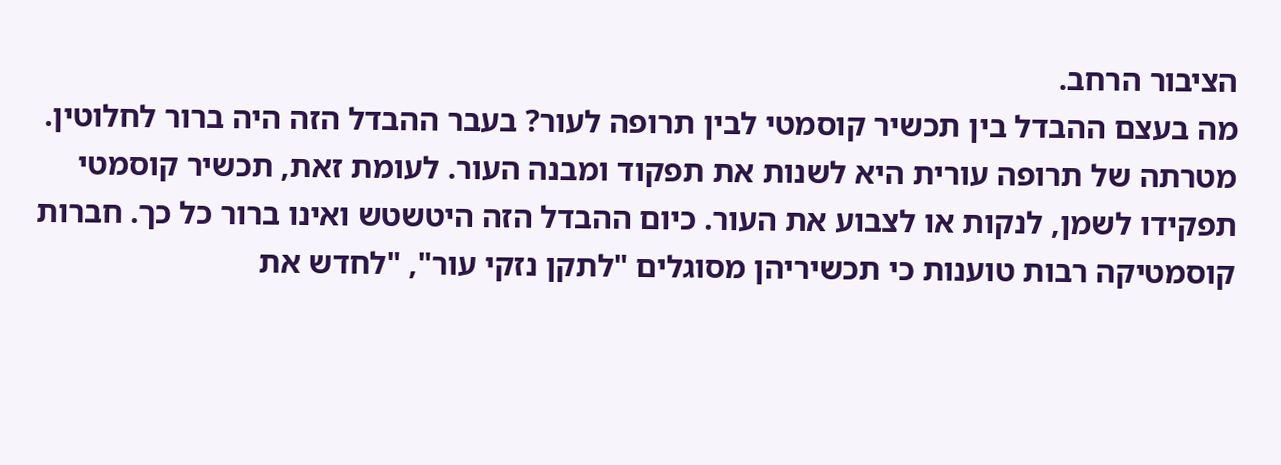הציבור הרחב.
מה בעצם ההבדל בין תכשיר קוסמטי לבין תרופה לעור? בעבר ההבדל הזה היה ברור לחלוטין. מטרתה של תרופה עורית היא לשנות את תפקוד ומבנה העור. לעומת זאת, תכשיר קוסמטי תפקידו לשמן, לנקות או לצבוע את העור. כיום ההבדל הזה היטשטש ואינו ברור כל כך. חברות קוסמטיקה רבות טוענות כי תכשיריהן מסוגלים "לתקן נזקי עור", "לחדש את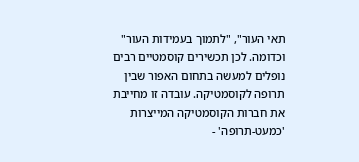תאי העור", "לתמוך בעמידות העור" וכדומה. לכן תכשירים קוסמטיים רבים נופלים למעשה בתחום האפור שבין תרופה לקוסמטיקה. עובדה זו מחייבת את חברות הקוסמטיקה המייצרות 'כמעט-תרופה' -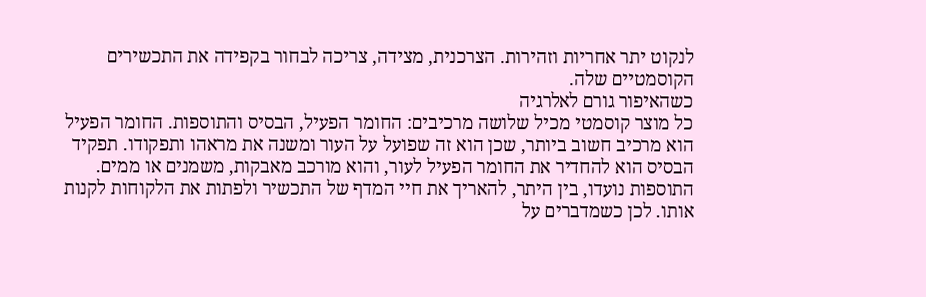לנקוט יתר אחריות וזהירות. הצרכנית, מצידה, צריכה לבחור בקפידה את התכשירים הקוסמטיים שלה.
כשהאיפור גורם לאלרגיה
כל מוצר קוסמטי מכיל שלושה מרכיבים: החומר הפעיל, הבסיס והתוספות. החומר הפעיל הוא מרכיב חשוב ביותר, שכן הוא זה שפועל על העור ומשנה את מראהו ותפקודו. תפקיד הבסיס הוא להחדיר את החומר הפעיל לעור, והוא מורכב מאבקות, משמנים או ממים.
התוספות נועדו, בין היתר, להאריך את חיי המדף של התכשיר ולפתות את הלקוחות לקנות אותו. לכן כשמדברים על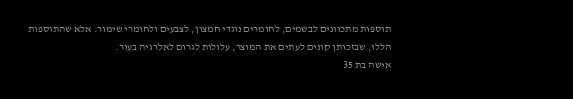תוספות מתכוונים לבשמים, לחומרים נוגדי חמצון, לצבעים ולחומרי שימור. אלא שהתוספות הללו, שבזכותן קונים לעתים את המוצר, עלולות לגרום לאלרגיה בעור.
אישה בת 35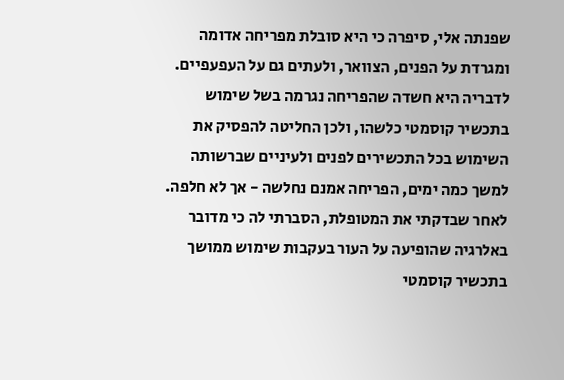שפנתה אלי, סיפרה כי היא סובלת מפריחה אדומה ומגרדת על הפנים, הצוואר, ולעתים גם על העפעפיים. לדבריה היא חשדה שהפריחה נגרמה בשל שימוש בתכשיר קוסמטי כלשהו, ולכן החליטה להפסיק את השימוש בכל התכשירים לפנים ולעיניים שברשותה למשך כמה ימים, הפריחה אמנם נחלשה - אך לא חלפה.
לאחר שבדקתי את המטופלת, הסברתי לה כי מדובר באלרגיה שהופיעה על העור בעקבות שימוש ממושך בתכשיר קוסמטי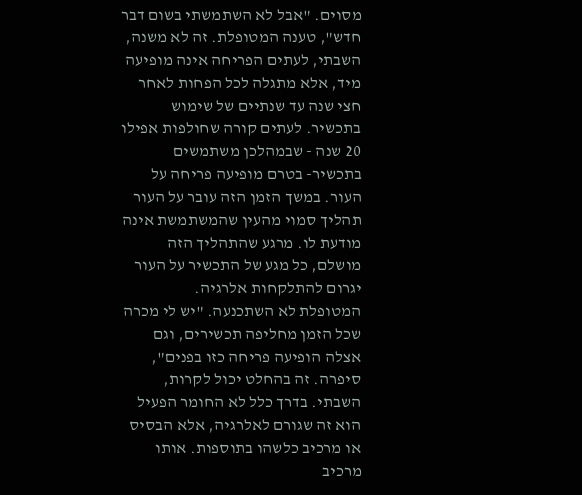מסוים. "אבל לא השתמשתי בשום דבר חדש", טענה המטופלת. זה לא משנה, השבתי, לעתים הפריחה אינה מופיעה מיד, אלא מתגלה לכל הפחות לאחר חצי שנה עד שנתיים של שימוש בתכשיר. לעתים קורה שחולפות אפילו 20 שנה - שבמהלכן משתמשים בתכשיר- בטרם מופיעה פריחה על העור. במשך הזמן הזה עובר על העור תהליך סמוי מהעין שהמשתמשת אינה מודעת לו. מרגע שהתהליך הזה מושלם, כל מגע של התכשיר על העור יגרום להתלקחות אלרגיה.
המטופלת לא השתכנעה. "יש לי מכרה שכל הזמן מחליפה תכשירים, וגם אצלה הופיעה פריחה כזו בפנים", סיפרה. זה בהחלט יכול לקרות, השבתי. בדרך כלל לא החומר הפעיל הוא זה שגורם לאלרגיה, אלא הבסיס או מרכיב כלשהו בתוספות. אותו מרכיב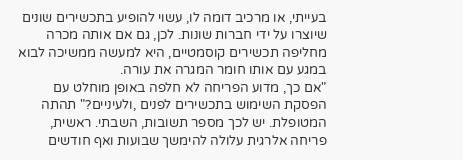בעייתי, או מרכיב דומה לו, עשוי להופיע בתכשירים שונים שיוצרו על ידי חברות שונות. לכן, גם אם אותה מכרה מחליפה תכשירים קוסמטיים, היא למעשה ממשיכה לבוא במגע עם אותו חומר המגרה את עורה.
"אם כך, מדוע הפריחה לא חלפה באופן מוחלט עם הפסקת השימוש בתכשירים לפנים ,ולעיניים?" תהתה המטופלת. יש לכך מספר תשובות, השבתי. ראשית, פריחה אלרגית עלולה להימשך שבועות ואף חודשים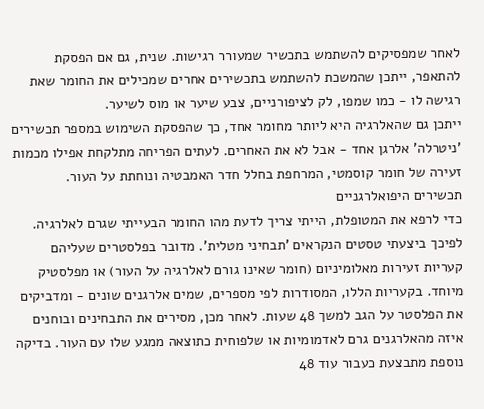לאחר שמפסיקים להשתמש בתכשיר שמעורר רגישות. שנית, גם אם הפסקת להתאפר, ייתכן שהמשכת להשתמש בתכשירים אחרים שמכילים את החומר שאת רגישה לו - כמו שמפו, לק לציפורניים, צבע שיער או מוס לשיער.
ייתכן גם שהאלרגיה היא ליותר מחומר אחד, כך שהפסקת השימוש במספר תכשירים 'ניטרלה' אלרגן אחד - אבל לא את האחרים. לעתים הפריחה מתלקחת אפילו מכמות זעירה של חומר קוסמטי, המרחפת בחלל חדר האמבטיה ונוחתת על העור.
תכשירים היפואלרגניים
כדי לרפא את המטופלת, הייתי צריך לדעת מהו החומר הבעייתי שגרם לאלרגיה. לפיכך ביצעתי טסטים הנקראים 'תבחיני מטלית'. מדובר בפלסטרים שעליהם קעריות זעירות מאלומיניום (חומר שאינו גורם לאלרגיה על העור) או מפלסטיק מיוחד. בקעריות הללו, המסודרות לפי מספרים, שמים אלרגנים שונים - ומדביקים את הפלסטר על הגב למשך 48 שעות. לאחר מכן, מסירים את התבחינים ובוחנים איזה מהאלרגנים גרם לאדמומיות או שלפוחית כתוצאה ממגע שלו עם העור. בדיקה נוספת מתבצעת כעבור עוד 48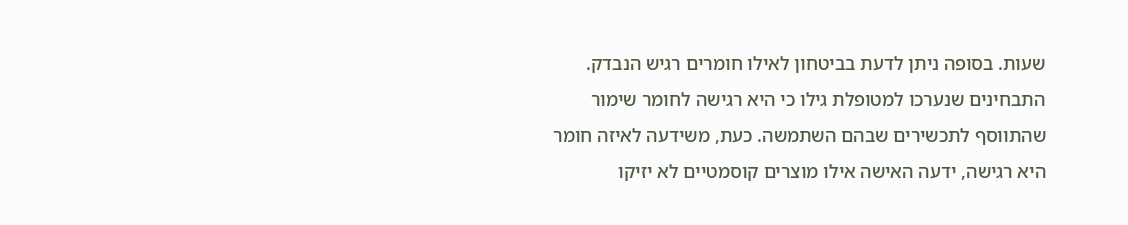שעות. בסופה ניתן לדעת בביטחון לאילו חומרים רגיש הנבדק.
התבחינים שנערכו למטופלת גילו כי היא רגישה לחומר שימור שהתווסף לתכשירים שבהם השתמשה. כעת, משידעה לאיזה חומר היא רגישה, ידעה האישה אילו מוצרים קוסמטיים לא יזיקו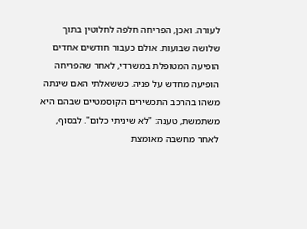לעורה. ואכן, הפריחה חלפה לחלוטין בתוך שלושה שבועות. אולם כעבור חודשים אחדים הופיעה המטופלת במשרדי, לאחר שהפריחה הופיעה מחדש על פניה. כששאלתי האם שינתה משהו בהרכב התכשירים הקוסמטיים שבהם היא משתמשת, טענה: "לא שיניתי כלום". לבסוף, לאחר מחשבה מאומצת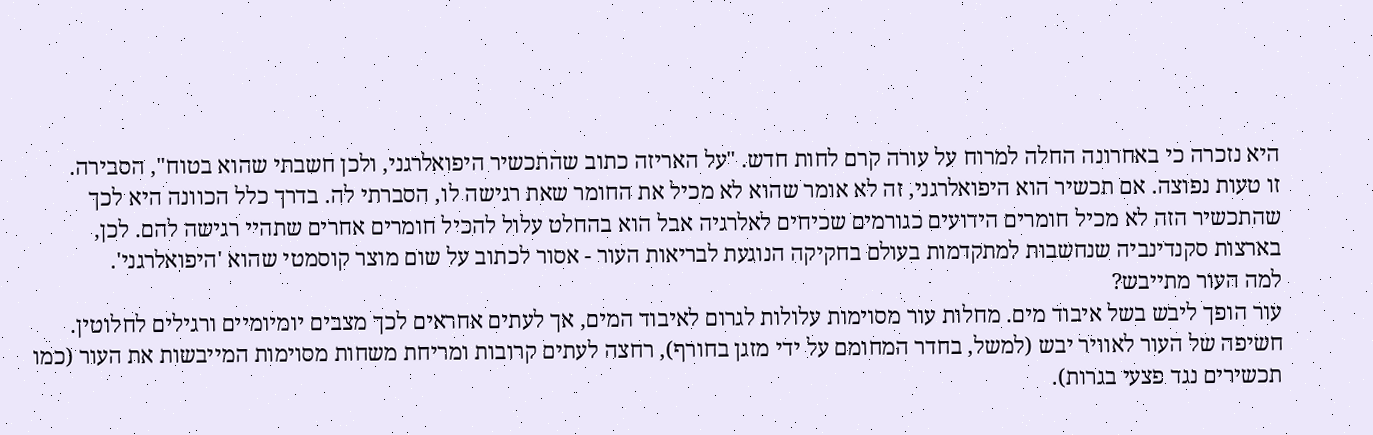היא נזכרה כי באחרונה החלה למרוח על עורה קרם לחות חדש. "על האריזה כתוב שהתכשיר היפואלרגני, ולכן חשבתי שהוא בטוח", הסבירה.
זו טעות נפוצה. אם תכשיר הוא היפואלרגני, זה לא אומר שהוא לא מכיל את החומר שאת רגישה לו, הסברתי לה. בדרך כלל הכוונה היא לכך שהתכשיר הזה לא מכיל חומרים הידועים כגורמים שכיחים לאלרגיה אבל הוא בהחלט עלול להכיל חומרים אחרים שתהיי רגישה להם. לכן, בארצות סקנדינביה שנחשבות למתקדמות בעולם בחקיקה הנוגעת לבריאות העור - אסור לכתוב על שום מוצר קוסמטי שהוא 'היפואלרגני'.
למה העור מתייבש?
עור הופך ליבש בשל איבוד מים. מחלות עור מסוימות עלולות לגרום לאיבוד המים, אך לעתים אחראים לכך מצבים יומיומיים ורגילים לחלוטין. חשיפה של העור לאוויר יבש (למשל, בחדר המחומם על ידי מזגן בחורף), רחצה לעתים קרובות ומריחת משחות מסוימות המייבשות את העור (כמו תכשירים נגד פצעי בגרות).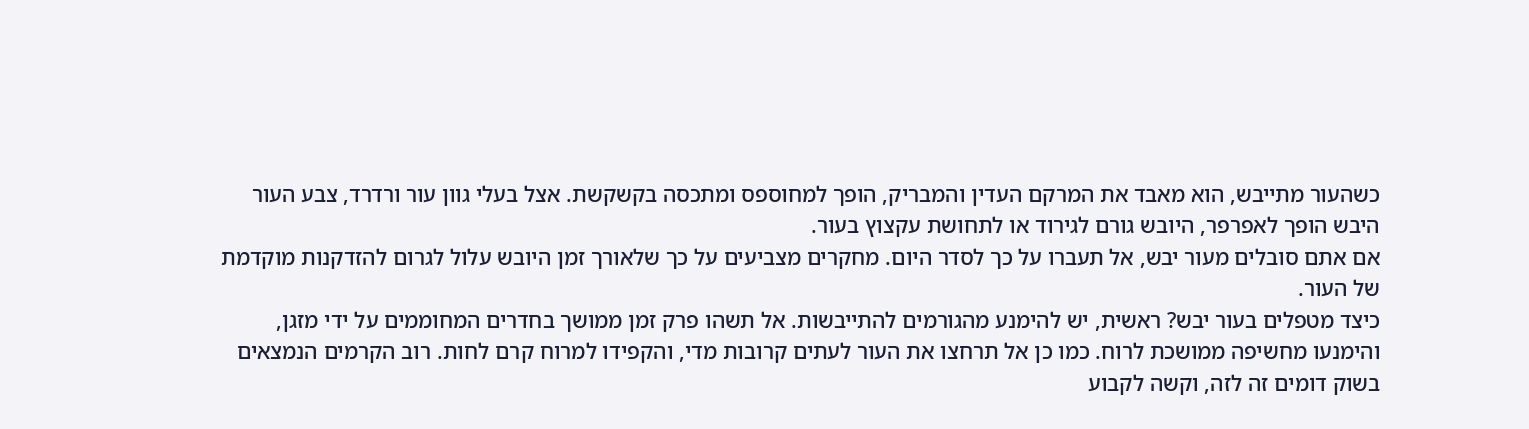כשהעור מתייבש, הוא מאבד את המרקם העדין והמבריק, הופך למחוספס ומתכסה בקשקשת. אצל בעלי גוון עור ורדרד, צבע העור היבש הופך לאפרפר, היובש גורם לגירוד או לתחושת עקצוץ בעור.
אם אתם סובלים מעור יבש, אל תעברו על כך לסדר היום. מחקרים מצביעים על כך שלאורך זמן היובש עלול לגרום להזדקנות מוקדמת של העור.
כיצד מטפלים בעור יבש? ראשית, יש להימנע מהגורמים להתייבשות. אל תשהו פרק זמן ממושך בחדרים המחוממים על ידי מזגן, והימנעו מחשיפה ממושכת לרוח. כמו כן אל תרחצו את העור לעתים קרובות מדי, והקפידו למרוח קרם לחות. רוב הקרמים הנמצאים בשוק דומים זה לזה, וקשה לקבוע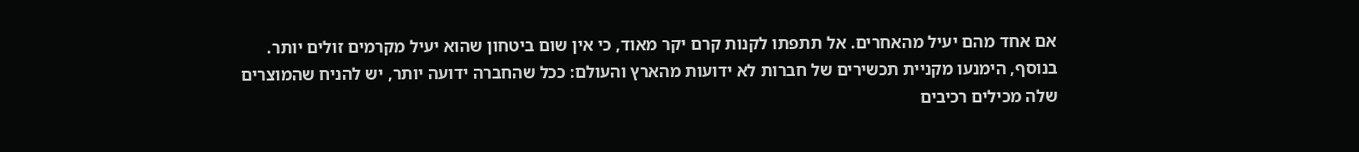אם אחד מהם יעיל מהאחרים. אל תתפתו לקנות קרם יקר מאוד, כי אין שום ביטחון שהוא יעיל מקרמים זולים יותר. בנוסף, הימנעו מקניית תכשירים של חברות לא ידועות מהארץ והעולם: ככל שהחברה ידועה יותר, יש להניח שהמוצרים שלה מכילים רכיבים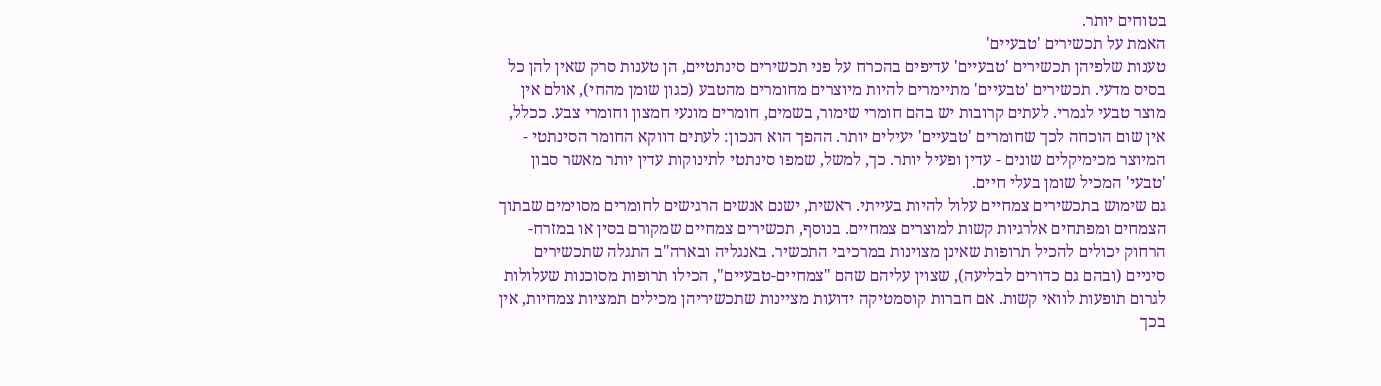בטוחים יותר.
האמת על תכשירים 'טבעיים'
טענות שלפיהן תכשירים 'טבעיים' עדיפים בהכרח על פני תכשירים סינתטיים, הן טענות סרק שאין להן כל בסיס מדעי. תכשירים 'טבעיים' מתיימרים להיות מיוצרים מחומרים מהטבע (כגון שומן מהחי), אולם אין מוצר טבעי לגמרי. לעתים קרובות יש בהם חומרי שימור, בשמים, חומרים מונעי חמצון וחומרי צבע. ככלל, אין שום הוכחה לכך שחומרים 'טבעיים' יעילים יותר. ההפך הוא הנכון: לעתים דווקא החומר הסינתטי - המיוצר מכימיקלים שונים - עדין ופעיל יותר. כך, למשל, שמפו סינתטי לתינוקות עדין יותר מאשר סבון 'טבעי' המכיל שומן בעלי חיים.
גם שימוש בתכשירים צמחיים עלול להיות בעייתי. ראשית, ישנם אנשים הרגישים לחומרים מסוימים שבתוך הצמחים ומפתחים אלרגיות קשות למוצרים צמחיים. בנוסף, תכשירים צמחיים שמקורם בסין או במזרח-הרחוק יכולים להכיל תרופות שאינן מצוינות במרכיבי התכשיר. באנגליה ובארה"ב התגלה שתכשירים סיניים (ובהם גם כדורים לבליעה), שצוין עליהם שהם "צמחיים-טבעיים", הכילו תרופות מסוכנות שעלולות לגרום תופעות לוואי קשות. אם חברות קוסמטיקה ידועות מציינות שתכשיריהן מכילים תמציות צמחיות, אין בכך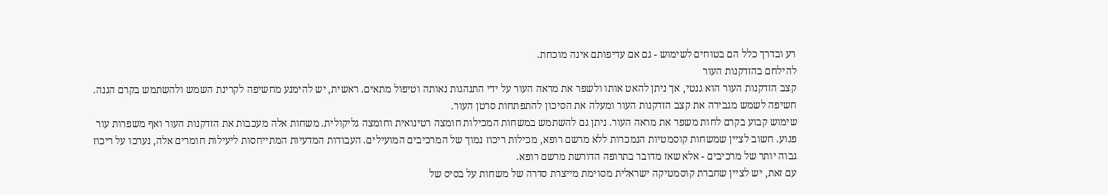רע ובדרך כלל הם בטוחים לשימוש - גם אם עדיפותם אינה מוכחת.
להילחם בהזדקנות העור
קצב הזדקנות העור הוא גנטי, אך ניתן להאט אותו ולשפר את מראה העור על ידי התנהגות נאותה וטיפול מתאים. ראשית, יש להימנע מחשיפה לקרינת השמש ולהשתמש בקרם הגנה. חשיפה לשמש מגבירה את קצב הזדקנות העור ומעלה את הסיכון להתפתחות סרטן העור.
שימוש קבוע בקרם לחות משפר את מראה העור. ניתן גם להשתמש במשחות המכילות חומצה רטינואית וחומצה גליקולית. משחות אלה מעכבות את הזדקנות העור ואף משפרות עור פגוע. חשוב לציין שמשחות קוסמטיות הנמכרות ללא מרשם רופא, מכילות ריכוז נמוך של המרכיבים המועילים. העבודות המדעיות המתייחסות ליעילות חומרים אלה, נערכו על ריכוז גבוה יותר של מרכיבים - אלא שאז מדובר בתרופה הדורשת מרשם רופא.
עם זאת, יש לציין שחברת קוסמטיקה ישראלית מסוימת מייצרת סדרה של משחות על בסיס של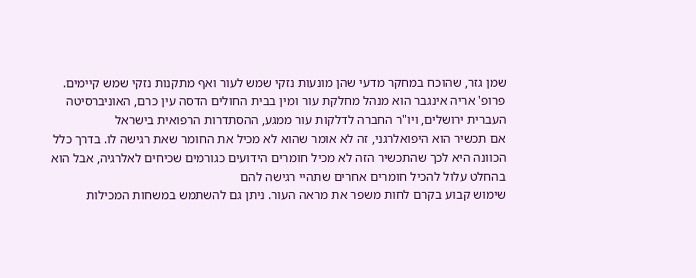שמן גזר, שהוכח במחקר מדעי שהן מונעות נזקי שמש לעור ואף מתקנות נזקי שמש קיימים.
פרופ' אריה אינגבר הוא מנהל מחלקת עור ומין בבית החולים הדסה עין כרם, האוניברסיטה העברית ירושלים, ויו"ר החברה לדלקות עור ממגע, ההסתדרות הרפואית בישראל
אם תכשיר הוא היפואלרגני, זה לא אומר שהוא לא מכיל את החומר שאת רגישה לו. בדרך כלל הכוונה היא לכך שהתכשיר הזה לא מכיל חומרים הידועים כגורמים שכיחים לאלרגיה, אבל הוא בהחלט עלול להכיל חומרים אחרים שתהיי רגישה להם
שימוש קבוע בקרם לחות משפר את מראה העור. ניתן גם להשתמש במשחות המכילות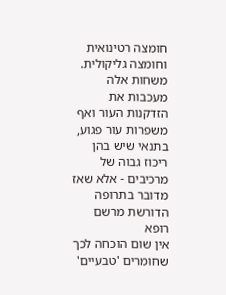חומצה רטינואית וחומצה גליקולית. משחות אלה מעכבות את הזדקנות העור ואף משפרות עור פגוע, בתנאי שיש בהן ריכוז גבוה של מרכיבים - אלא שאז מדובר בתרופה הדורשת מרשם רופא
אין שום הוכחה לכך שחומרים 'טבעיים'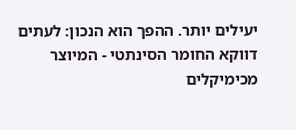יעילים יותר. ההפך הוא הנכון: לעתים דווקא החומר הסינתטי - המיוצר מכימיקלים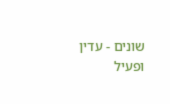שונים - עדין ופעיל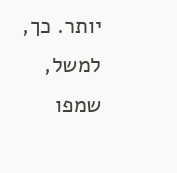יותר. כך, למשל, שמפו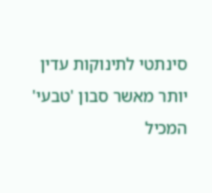סינתטי לתינוקות עדין יותר מאשר סבון 'טבעי' המכיל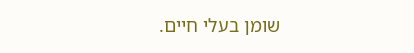שומן בעלי חיים.